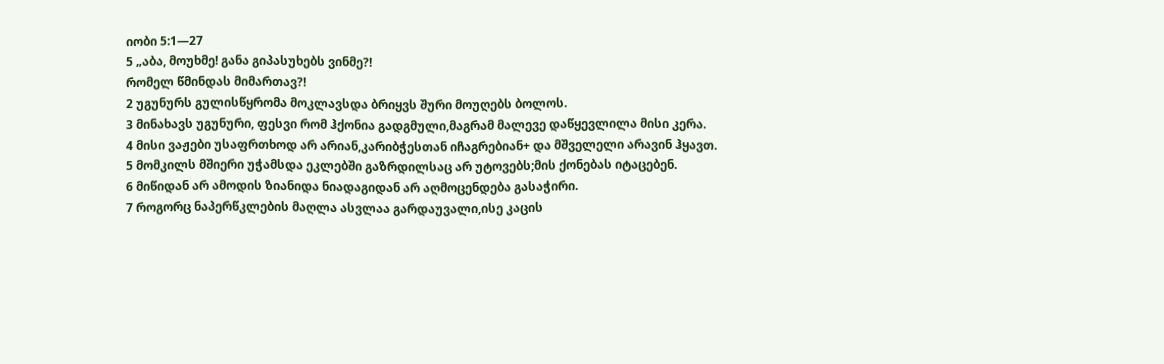იობი 5:1—27
5 „აბა, მოუხმე! განა გიპასუხებს ვინმე?!
რომელ წმინდას მიმართავ?!
2 უგუნურს გულისწყრომა მოკლავსდა ბრიყვს შური მოუღებს ბოლოს.
3 მინახავს უგუნური, ფესვი რომ ჰქონია გადგმული,მაგრამ მალევე დაწყევლილა მისი კერა.
4 მისი ვაჟები უსაფრთხოდ არ არიან,კარიბჭესთან იჩაგრებიან+ და მშველელი არავინ ჰყავთ.
5 მომკილს მშიერი უჭამსდა ეკლებში გაზრდილსაც არ უტოვებს;მის ქონებას იტაცებენ.
6 მიწიდან არ ამოდის ზიანიდა ნიადაგიდან არ აღმოცენდება გასაჭირი.
7 როგორც ნაპერწკლების მაღლა ასვლაა გარდაუვალი,ისე კაცის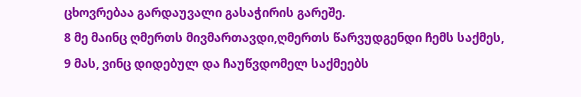ცხოვრებაა გარდაუვალი გასაჭირის გარეშე.
8 მე მაინც ღმერთს მივმართავდი,ღმერთს წარვუდგენდი ჩემს საქმეს,
9 მას, ვინც დიდებულ და ჩაუწვდომელ საქმეებს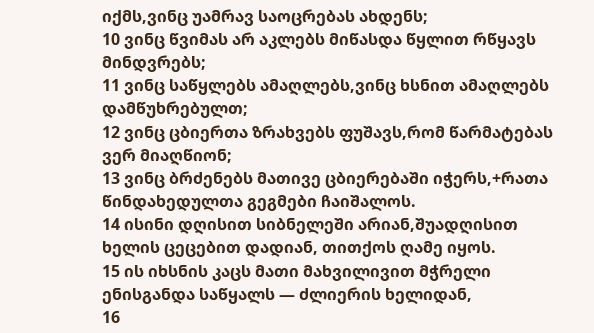იქმს,ვინც უამრავ საოცრებას ახდენს;
10 ვინც წვიმას არ აკლებს მიწასდა წყლით რწყავს მინდვრებს;
11 ვინც საწყლებს ამაღლებს,ვინც ხსნით ამაღლებს დამწუხრებულთ;
12 ვინც ცბიერთა ზრახვებს ფუშავს,რომ წარმატებას ვერ მიაღწიონ;
13 ვინც ბრძენებს მათივე ცბიერებაში იჭერს,+რათა წინდახედულთა გეგმები ჩაიშალოს.
14 ისინი დღისით სიბნელეში არიან,შუადღისით ხელის ცეცებით დადიან, თითქოს ღამე იყოს.
15 ის იხსნის კაცს მათი მახვილივით მჭრელი ენისგანდა საწყალს — ძლიერის ხელიდან,
16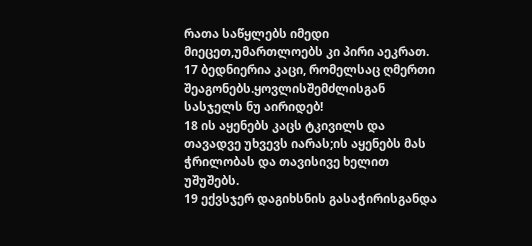რათა საწყლებს იმედი მიეცეთ,უმართლოებს კი პირი აეკრათ.
17 ბედნიერია კაცი, რომელსაც ღმერთი შეაგონებს.ყოვლისშემძლისგან სასჯელს ნუ აირიდებ!
18 ის აყენებს კაცს ტკივილს და თავადვე უხვევს იარას;ის აყენებს მას ჭრილობას და თავისივე ხელით უშუშებს.
19 ექვსჯერ დაგიხსნის გასაჭირისგანდა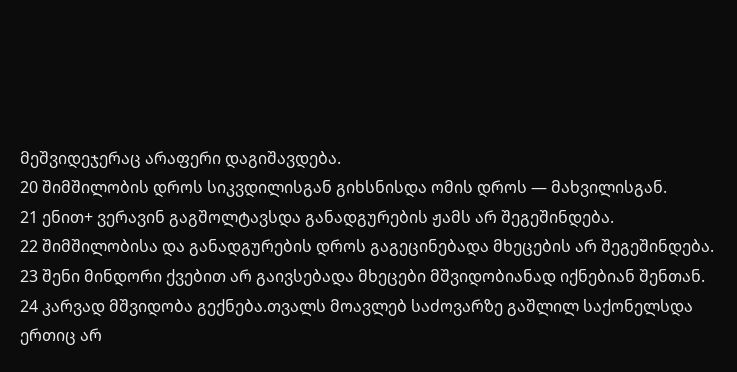მეშვიდეჯერაც არაფერი დაგიშავდება.
20 შიმშილობის დროს სიკვდილისგან გიხსნისდა ომის დროს — მახვილისგან.
21 ენით+ ვერავინ გაგშოლტავსდა განადგურების ჟამს არ შეგეშინდება.
22 შიმშილობისა და განადგურების დროს გაგეცინებადა მხეცების არ შეგეშინდება.
23 შენი მინდორი ქვებით არ გაივსებადა მხეცები მშვიდობიანად იქნებიან შენთან.
24 კარვად მშვიდობა გექნება.თვალს მოავლებ საძოვარზე გაშლილ საქონელსდა ერთიც არ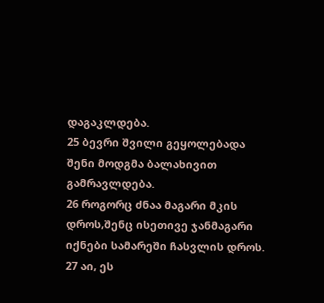დაგაკლდება.
25 ბევრი შვილი გეყოლებადა შენი მოდგმა ბალახივით გამრავლდება.
26 როგორც ძნაა მაგარი მკის დროს,შენც ისეთივე ჯანმაგარი იქნები სამარეში ჩასვლის დროს.
27 აი, ეს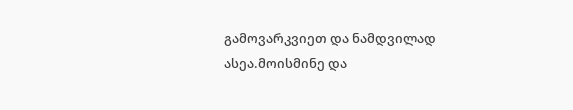გამოვარკვიეთ და ნამდვილად ასეა.მოისმინე და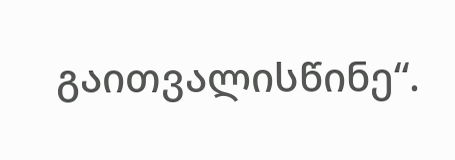გაითვალისწინე“.